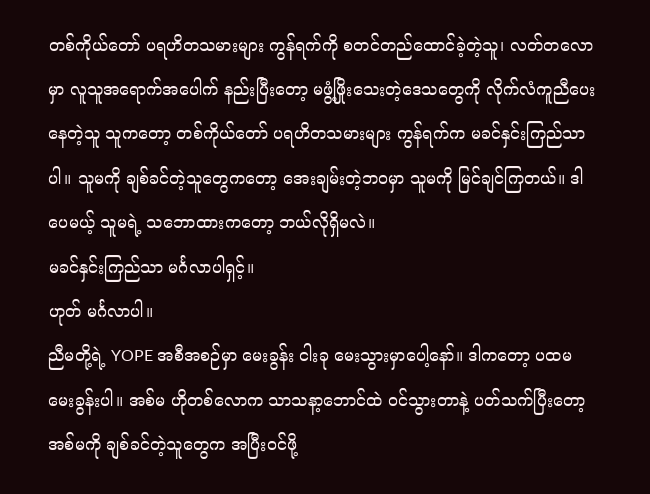တစ်ကိုယ်တော် ပရဟိတသမားများ ကွန်ရက်ကို စတင်တည်ထောင်ခဲ့တဲ့သူ၊ လတ်တလောမှာ လူသူအရောက်အပေါက် နည်းပြီးတော့ မဖွံ့ဖြိုးသေးတဲ့ဒေသတွေကို လိုက်လံကူညီပေးနေတဲ့သူ သူကတော့ တစ်ကိုယ်တော် ပရဟိတသမားများ ကွန်ရက်က မခင်နှင်းကြည်သာပါ။ သူမကို ချစ်ခင်တဲ့သူတွေကတော့ အေးချမ်းတဲ့ဘဝမှာ သူမကို မြင်ချင်ကြတယ်။ ဒါပေမယ့် သူမရဲ့ သဘောထားကတော့ ဘယ်လိုရှိမလဲ။
မခင်နှင်းကြည်သာ မင်္ဂလာပါရှင့်။
ဟုတ် မင်္ဂလာပါ။
ညီမတို့ရဲ့ YOPE အစီအစဉ်မှာ မေးခွန်း ငါးခု မေးသွားမှာပေါ့နော်။ ဒါကတော့ ပထမမေးခွန်းပါ။ အစ်မ ဟိုတစ်လောက သာသနာ့ဘောင်ထဲ ဝင်သွားတာနဲ့ ပတ်သက်ပြီးတော့ အစ်မကို ချစ်ခင်တဲ့သူတွေက အပြီးဝင်ဖို့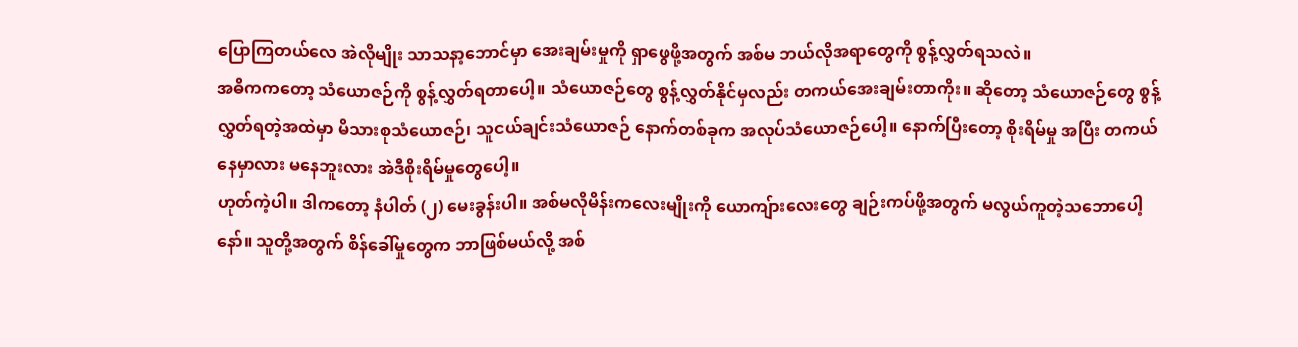ပြောကြတယ်လေ အဲလိုမျိုး သာသနာ့ဘောင်မှာ အေးချမ်းမှုကို ရှာဖွေဖို့အတွက် အစ်မ ဘယ်လိုအရာတွေကို စွန့်လွှတ်ရသလဲ။
အဓိကကတော့ သံယောဇဉ်ကို စွန့်လွှတ်ရတာပေါ့။ သံယောဇဉ်တွေ စွန့်လွှတ်နိုင်မှလည်း တကယ်အေးချမ်းတာကိုး။ ဆိုတော့ သံယောဇဉ်တွေ စွန့်လွှတ်ရတဲ့အထဲမှာ မိသားစုသံယောဇဉ်၊ သူငယ်ချင်းသံယောဇဉ် နောက်တစ်ခုက အလုပ်သံယောဇဉ်ပေါ့။ နောက်ပြီးတော့ စိုးရိမ်မှု အပြီး တကယ်နေမှာလား မနေဘူးလား အဲဒီစိုးရိမ်မှုတွေပေါ့။
ဟုတ်ကဲ့ပါ။ ဒါကတော့ နံပါတ် (၂) မေးခွန်းပါ။ အစ်မလိုမိန်းကလေးမျိုးကို ယောကျ်ားလေးတွေ ချဉ်းကပ်ဖို့အတွက် မလွယ်ကူတဲ့သဘောပေါ့နော်။ သူတို့အတွက် စိန်ခေါ်မှုတွေက ဘာဖြစ်မယ်လို့ အစ်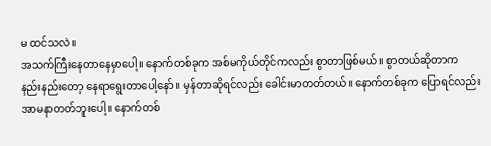မ ထင်သလဲ။
အသက်ကြီးနေတာနေမှာပေါ့။ နောက်တစ်ခုက အစ်မကိုယ်တိုင်ကလည်း စွာတာဖြစ်မယ်။ စွာတယ်ဆိုတာက နည်းနည်းတော့ နေရာရွေးတာပေါ့နော်။ မှန်တာဆိုရင်လည်း ခေါင်းမာတတ်တယ်။ နောက်တစ်ခုက ပြောရင်လည်း အာမနာတတ်ဘူးပေါ့။ နောက်တစ်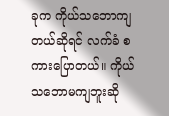ခုက ကိုယ်သဘောကျတယ်ဆိုရင် လက်ခံ စကားပြောတယ်။ ကိုယ် သဘောမကျဘူးဆို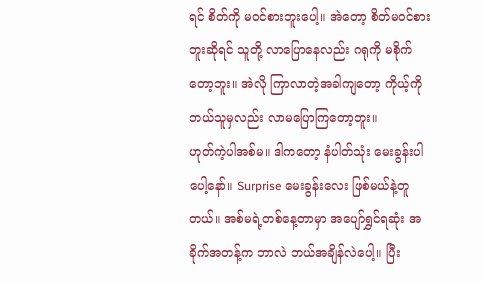ရင် စိတ်ကို မဝင်စားဘူးပေါ့။ အဲတော့ စိတ်မဝင်စားဘူးဆိုရင် သူတို့ လာပြောနေလည်း ဂရုကို မစိုက်တော့ဘူး။ အဲလို ကြာလာတဲ့အခါကျတော့ ကိုယ့်ကို ဘယ်သူမှလည်း လာမပြောကြတော့ဘူး။
ဟုတ်ကဲ့ပါအစ်မ။ ဒါကတော့ နံပါတ်သုံး မေးခွန်းပါပေါ့နော်။ Surprise မေးခွန်းလေး ဖြစ်မယ်နဲ့တူတယ်။ အစ်မရဲ့တစ်နေ့တာမှာ အပျော်ရွှင်ရဆုံး အခိုက်အတန့်က ဘာလဲ ဘယ်အချိန်လဲပေါ့။ ပြီး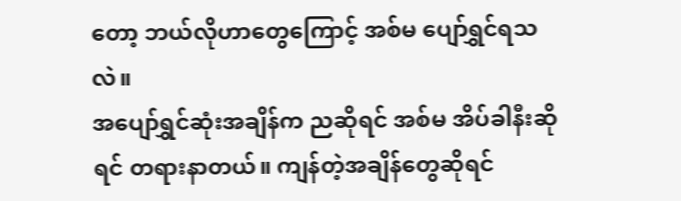တော့ ဘယ်လိုဟာတွေကြောင့် အစ်မ ပျော်ရွှင်ရသလဲ။
အပျော်ရွှင်ဆုံးအချိန်က ညဆိုရင် အစ်မ အိပ်ခါနီးဆိုရင် တရားနာတယ်။ ကျန်တဲ့အချိန်တွေဆိုရင်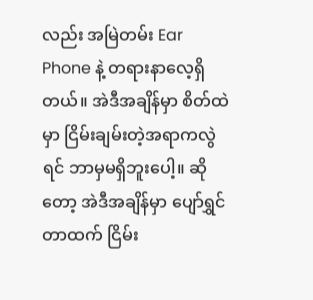လည်း အမြဲတမ်း Ear Phone နဲ့ တရားနာလေ့ရှိတယ်။ အဲဒီအချိန်မှာ စိတ်ထဲမှာ ငြိမ်းချမ်းတဲ့အရာကလွဲရင် ဘာမှမရှိဘူးပေါ့။ ဆိုတော့ အဲဒီအချိန်မှာ ပျော်ရွှင်တာထက် ငြိမ်း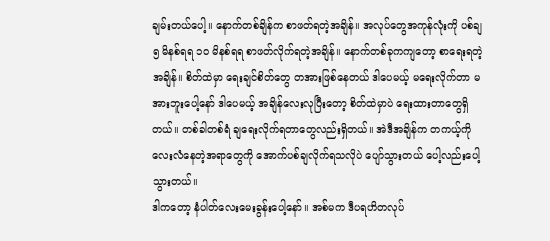ချမ်းတယ်ပေါ့။ နောက်တစ်ချိန်က စာဖတ်ရတဲ့အချိန်။ အလုပ်တွေအကုန်လုံးကို ပစ်ချ ၅ မိနစ်ရရ ၁၀ မိနစ်ရရ စာဖတ်လိုက်ရတဲ့အချိန်။ နောက်တစ်ခုကကျတော့ စာရေးရတဲ့အချိန်။ စိတ်ထဲမှာ ရေးချင်စိတ်တွေ တအားဖြစ်နေတယ် ဒါပေမယ့် မရေးလိုက်တာ မအားဘူးပေါ့နော် ဒါပေမယ့် အချိန်လေးလုပြီးတော့ စိတ်ထဲမှာပဲ ရေးထားတာတွေရှိတယ်။ တစ်ခါတစ်ရံ ချရေးလိုက်ရတာတွေလည်းရှိတယ်။ အဲဒီအချိန်က တကယ့်ကို လေးလံနေတဲ့အရာတွေကို အောက်ပစ်ချလိုက်ရသလိုပဲ ပျော်သွားတယ် ပေါ့လည်းပေါ့သွားတယ်။
ဒါကတော့ နံပါတ်လေးမေးခွန်းပေါ့နော်။ အစ်မက ဒီပရဟိတလုပ်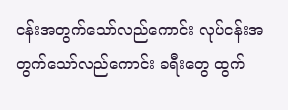ငန်းအတွက်သော်လည်ကောင်း လုပ်ငန်းအတွက်သော်လည်ကောင်း ခရီးတွေ ထွက်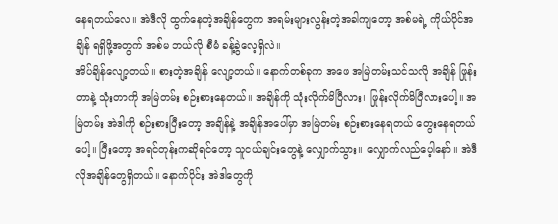နေရတယ်လေ။ အဲဒီလို ထွက်နေတဲ့အချိန်တွေက အရမ်းများလွန်းတဲ့အခါကျတော့ အစ်မရဲ့ ကိုယ်ပိုင်အချိန် ရရှိဖို့အတွက် အစ်မ ဘယ်လို စီမံ ခန့်ခွဲလေ့ရှိလဲ။
အိပ်ချိန်လျော့တယ်။ စားတဲ့အချိန် လျော့တယ်။ နောက်တစ်ခုက အဖေ အမြဲတမ်းသင်သလို အချိန် ဖြုန်းတာနဲ့ သုံးတာကို အမြဲတမ်း စဉ်းစားနေတယ်။ အချိန်ကို သုံးလိုက်မိပြီလား၊ ဖြုန်းလိုက်မိပြီလားပေါ့။ အမြဲတမ်း အဲဒါကို စဉ်းစားပြီးတော့ အချိန်နဲ့ အချိန်အပေါ်မှာ အမြဲတမ်း စဉ်းစားနေရတယ် တွေးနေရတယ်ပေါ့။ ပြီးတော့ အရင်တုန်းကဆိုရင်တော့ သူငယ်ချင်းတွေနဲ့ လျှောက်သွား။ လျှောက်လည်ပေ့ါနော်။ အဲဒီလိုအချိန်တွေရှိတယ်။ နောက်ပိုင်း အဲဒါတွေကို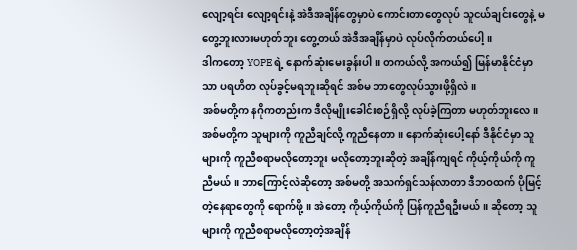လျော့ရင်း လျော့ရင်းနဲ့ အဲဒီအချိန်တွေမှာပဲ ကောင်းတာတွေလုပ် သူငယ်ချင်းတွေနဲ့ မတွေ့ဘူးလားမဟုတ်ဘူး တွေ့တယ် အဲဒီအချိန်မှာပဲ လုပ်လိုက်တယ်ပေါ့။
ဒါကတော့ YOPE ရဲ့ နောက်ဆုံးမေးခွန်းပါ။ တကယ်လို့ အကယ်၍ မြန်မာနိုင်ငံမှာသာ ပရဟိတ လုပ်ခွင့်မရဘူးဆိုရင် အစ်မ ဘာတွေလုပ်သွားဖို့ရှိလဲ။
အစ်မတို့က နဂိုကတည်းက ဒီလိုမျိုးခေါင်းစဉ်ရှိလို့ လုပ်ခဲ့ကြတာ မဟုတ်ဘူးလေ။ အစ်မတို့က သူများကို ကူညီချင်လို့ ကူညီနေတာ။ နောက်ဆုံးပေါ့နော် ဒီနိုင်ငံမှာ သူများကို ကူညီစရာမလိုတော့ဘူး မလိုတော့ဘူးဆိုတဲ့ အချိန်ကျရင် ကိုယ့်ကိုယ်ကို ကူညီမယ်။ ဘာကြောင့်လဲဆိုတော့ အစ်မတို့ အသက်ရှင်သန်လာတာ ဒီဘဝထက် ပိုမြင့်တဲ့နေရာတွေကို ရောက်ဖို့။ အဲတော့ ကိုယ့်ကိုယ်ကို ပြန်ကူညီရဦးမယ်။ ဆိုတော့ သူများကို ကူညီစရာမလိုတော့တဲ့အချိန်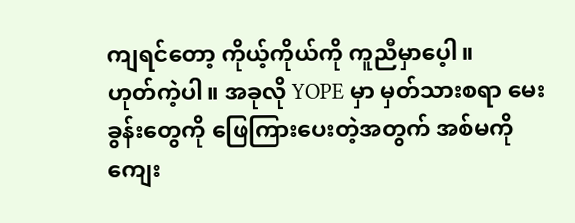ကျရင်တော့ ကိုယ့်ကိုယ်ကို ကူညီမှာပေ့ါ။
ဟုတ်ကဲ့ပါ။ အခုလို YOPE မှာ မှတ်သားစရာ မေးခွန်းတွေကို ဖြေကြားပေးတဲ့အတွက် အစ်မကို ကျေး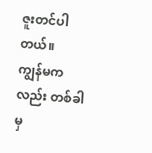ဇူးတင်ပါတယ်။
ကျွန်မကလည်း တစ်ခါမှ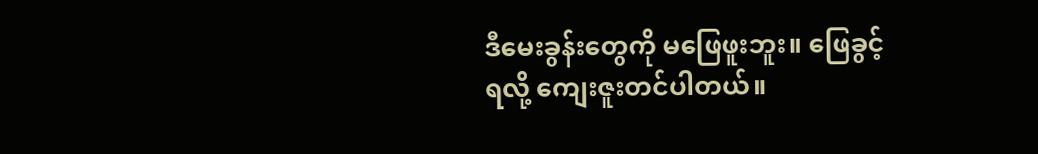ဒီမေးခွန်းတွေကို မဖြေဖူးဘူး။ ဖြေခွင့်ရလို့ ကျေးဇူးတင်ပါတယ်။